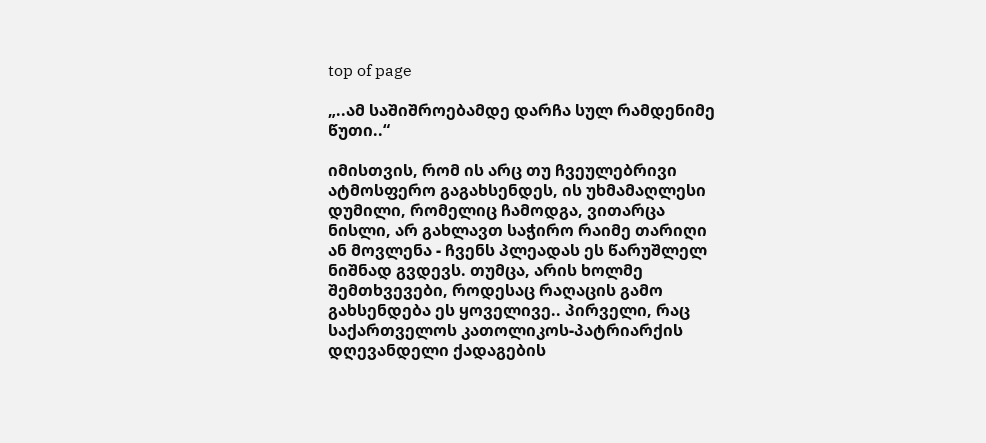top of page

„..ამ საშიშროებამდე დარჩა სულ რამდენიმე წუთი..“

იმისთვის, რომ ის არც თუ ჩვეულებრივი ატმოსფერო გაგახსენდეს, ის უხმამაღლესი დუმილი, რომელიც ჩამოდგა, ვითარცა ნისლი, არ გახლავთ საჭირო რაიმე თარიღი ან მოვლენა - ჩვენს პლეადას ეს წარუშლელ ნიშნად გვდევს. თუმცა, არის ხოლმე შემთხვევები, როდესაც რაღაცის გამო გახსენდება ეს ყოველივე.. პირველი, რაც საქართველოს კათოლიკოს-პატრიარქის დღევანდელი ქადაგების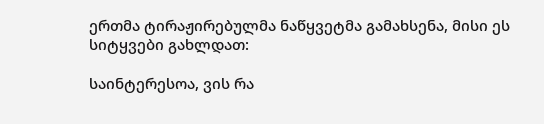ერთმა ტირაჟირებულმა ნაწყვეტმა გამახსენა, მისი ეს სიტყვები გახლდათ:

საინტერესოა, ვის რა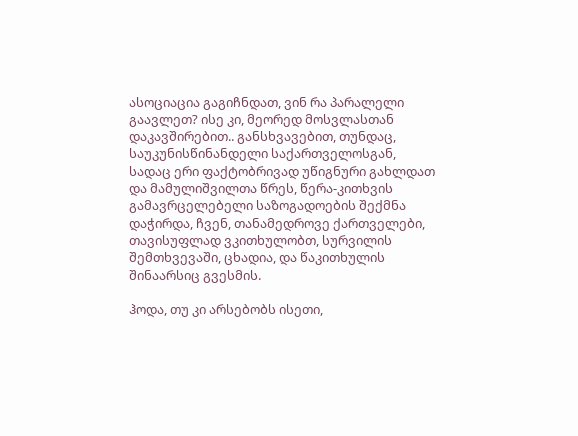ასოციაცია გაგიჩნდათ, ვინ რა პარალელი გაავლეთ? ისე კი, მეორედ მოსვლასთან დაკავშირებით.. განსხვავებით, თუნდაც, საუკუნისწინანდელი საქართველოსგან, სადაც ერი ფაქტობრივად უწიგნური გახლდათ და მამულიშვილთა წრეს, წერა-კითხვის გამავრცელებელი საზოგადოების შექმნა დაჭირდა, ჩვენ, თანამედროვე ქართველები, თავისუფლად ვკითხულობთ, სურვილის შემთხვევაში, ცხადია, და წაკითხულის შინაარსიც გვესმის.

ჰოდა, თუ კი არსებობს ისეთი,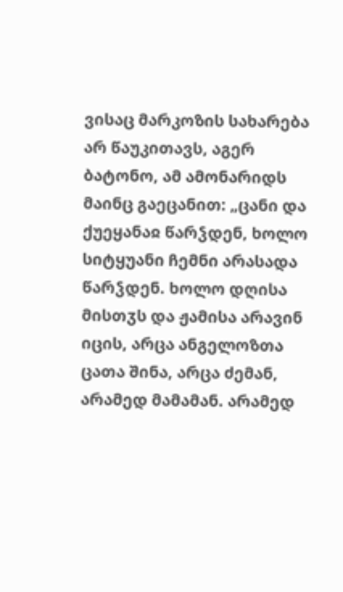ვისაც მარკოზის სახარება არ წაუკითავს, აგერ ბატონო, ამ ამონარიდს მაინც გაეცანით: „ცანი და ქუეყანაჲ წარჴდენ, ხოლო სიტყუანი ჩემნი არასადა წარჴდენ. ხოლო დღისა მისთჳს და ჟამისა არავინ იცის, არცა ანგელოზთა ცათა შინა, არცა ძემან, არამედ მამამან. არამედ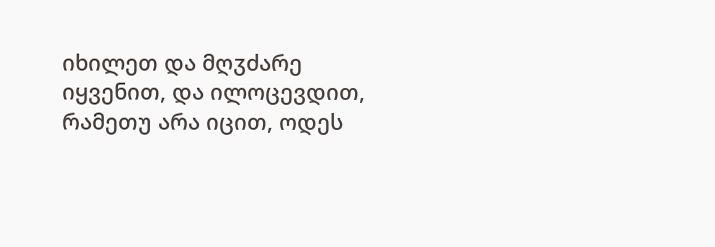იხილეთ და მღჳძარე იყვენით, და ილოცევდით, რამეთუ არა იცით, ოდეს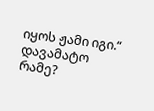იყოს ჟამი იგი.“ დავამატო რამე?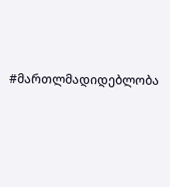#მართლმადიდებლობა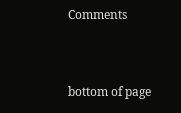Comments


bottom of page